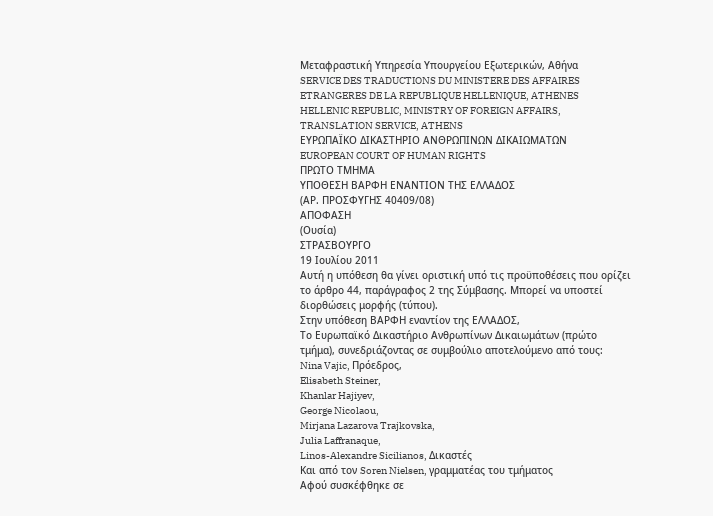Μεταφραστική Υπηρεσία Υπουργείου Εξωτερικών, Αθήνα
SERVICE DES TRADUCTIONS DU MINISTERE DES AFFAIRES ETRANGERES DE LA REPUBLIQUE HELLENIQUE, ATHENES
HELLENIC REPUBLIC, MINISTRY OF FOREIGN AFFAIRS, TRANSLATION SERVICE, ATHENS
ΕΥΡΩΠΑΪΚΟ ΔΙΚΑΣΤΗΡΙΟ ΑΝΘΡΩΠΙΝΩΝ ΔΙΚΑΙΩΜΑΤΩΝ
EUROPEAN COURT OF HUMAN RIGHTS
ΠΡΩΤΟ ΤΜΗΜΑ
ΥΠΟΘΕΣΗ BΑΡΦΗ ΕΝΑΝΤΙΟΝ ΤΗΣ ΕΛΛΑΔΟΣ
(ΑΡ. ΠΡΟΣΦΥΓΗΣ 40409/08)
ΑΠΟΦΑΣΗ
(Ουσία)
ΣΤΡΑΣΒΟΥΡΓΟ
19 Ιουλίου 2011
Αυτή η υπόθεση θα γίνει οριστική υπό τις προϋποθέσεις που ορίζει το άρθρο 44, παράγραφος 2 της Σύμβασης. Μπορεί να υποστεί διορθώσεις μορφής (τύπου).
Στην υπόθεση ΒΑΡΦΗ εναντίον της ΕΛΛΑΔΟΣ,
Το Ευρωπαϊκό Δικαστήριο Ανθρωπίνων Δικαιωμάτων (πρώτο τμήμα), συνεδριάζοντας σε συμβούλιο αποτελούμενο από τους:
Nina Vajic, Πρόεδρος,
Elisabeth Steiner,
Khanlar Hajiyev,
George Nicolaou,
Mirjana Lazarova Trajkovska,
Julia Laffranaque,
Linos-Alexandre Sicilianos, Δικαστές
Και από τον Soren Nielsen, γραμματέας του τμήματος
Αφού συσκέφθηκε σε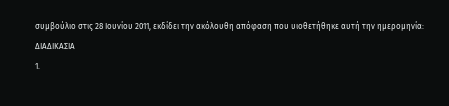συμβούλιο στις 28 Ιουνίου 2011, εκδίδει την ακόλουθη απόφαση που υιοθετήθηκε αυτή την ημερομηνία:
ΔΙΑΔΙΚΑΣΙΑ
1.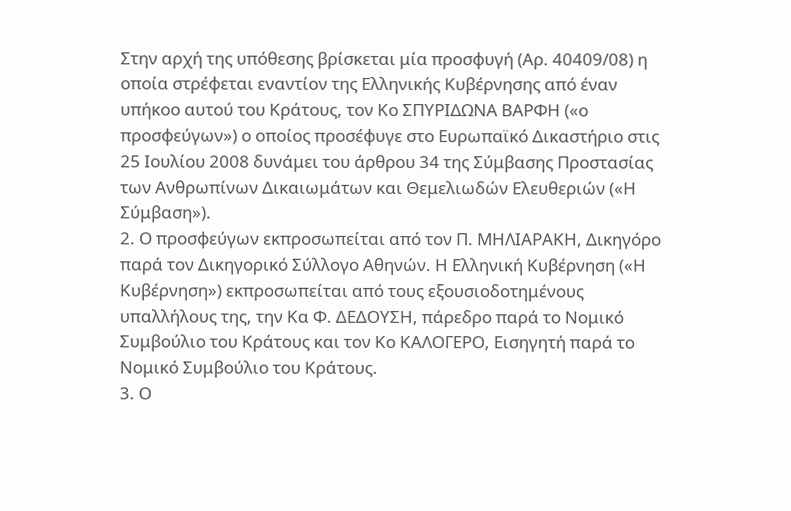Στην αρχή της υπόθεσης βρίσκεται μία προσφυγή (Αρ. 40409/08) η οποία στρέφεται εναντίον της Ελληνικής Κυβέρνησης από έναν υπήκοο αυτού του Κράτους, τον Κο ΣΠΥΡΙΔΩΝΑ ΒΑΡΦΗ («ο προσφεύγων») ο οποίος προσέφυγε στο Ευρωπαϊκό Δικαστήριο στις 25 Ιουλίου 2008 δυνάμει του άρθρου 34 της Σύμβασης Προστασίας των Ανθρωπίνων Δικαιωμάτων και Θεμελιωδών Ελευθεριών («Η Σύμβαση»).
2. Ο προσφεύγων εκπροσωπείται από τον Π. ΜΗΛΙΑΡΑΚΗ, Δικηγόρο παρά τον Δικηγορικό Σύλλογο Αθηνών. Η Ελληνική Κυβέρνηση («Η Κυβέρνηση») εκπροσωπείται από τους εξουσιοδοτημένους υπαλλήλους της, την Κα Φ. ΔΕΔΟΥΣΗ, πάρεδρο παρά το Νομικό Συμβούλιο του Κράτους και τον Κο ΚΑΛΟΓΕΡΟ, Εισηγητή παρά το Νομικό Συμβούλιο του Κράτους.
3. Ο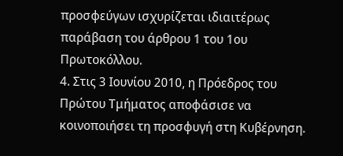προσφεύγων ισχυρίζεται ιδιαιτέρως παράβαση του άρθρου 1 του 1ου Πρωτοκόλλου.
4. Στις 3 Ιουνίου 2010, η Πρόεδρος του Πρώτου Τμήματος αποφάσισε να κοινοποιήσει τη προσφυγή στη Κυβέρνηση.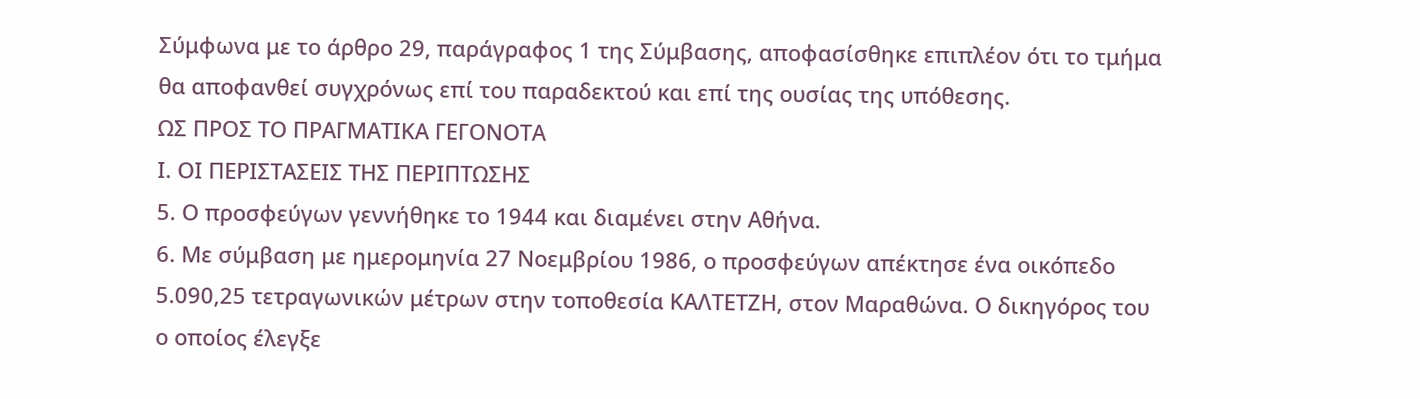Σύμφωνα με το άρθρο 29, παράγραφος 1 της Σύμβασης, αποφασίσθηκε επιπλέον ότι το τμήμα θα αποφανθεί συγχρόνως επί του παραδεκτού και επί της ουσίας της υπόθεσης.
ΩΣ ΠΡΟΣ ΤΟ ΠΡΑΓΜΑΤΙΚΑ ΓΕΓΟΝΟΤΑ
Ι. ΟΙ ΠΕΡΙΣΤΑΣΕΙΣ ΤΗΣ ΠΕΡΙΠΤΩΣΗΣ
5. Ο προσφεύγων γεννήθηκε το 1944 και διαμένει στην Αθήνα.
6. Με σύμβαση με ημερομηνία 27 Νοεμβρίου 1986, ο προσφεύγων απέκτησε ένα οικόπεδο 5.090,25 τετραγωνικών μέτρων στην τοποθεσία ΚΑΛΤΕΤΖΗ, στον Μαραθώνα. Ο δικηγόρος του ο οποίος έλεγξε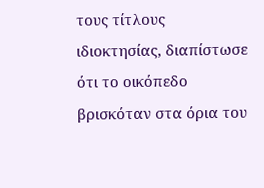τους τίτλους ιδιοκτησίας, διαπίστωσε ότι το οικόπεδο βρισκόταν στα όρια του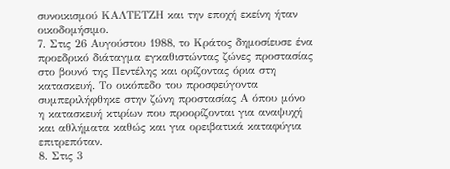συνοικισμού ΚΑΛΤΕΤΖΗ και την εποχή εκείνη ήταν οικοδομήσιμο.
7. Στις 26 Αυγούστου 1988, το Κράτος δημοσίευσε ένα προεδρικό διάταγμα εγκαθιστώντας ζώνες προστασίας στο βουνό της Πεντέλης και ορίζοντας όρια στη κατασκευή. Το οικόπεδο του προσφεύγοντα συμπεριλήφθηκε στην ζώνη προστασίας Α όπου μόνο η κατασκευή κτιρίων που προορίζονται για αναψυχή και αθλήματα καθώς και για ορειβατικά καταφύγια επιτρεπόταν.
8. Στις 3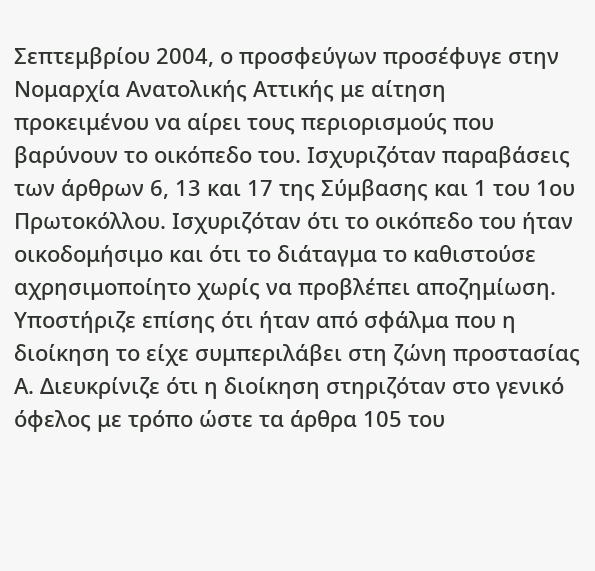Σεπτεμβρίου 2004, ο προσφεύγων προσέφυγε στην Νομαρχία Ανατολικής Αττικής με αίτηση προκειμένου να αίρει τους περιορισμούς που βαρύνουν το οικόπεδο του. Ισχυριζόταν παραβάσεις των άρθρων 6, 13 και 17 της Σύμβασης και 1 του 1ου Πρωτοκόλλου. Ισχυριζόταν ότι το οικόπεδο του ήταν οικοδομήσιμο και ότι το διάταγμα το καθιστούσε αχρησιμοποίητο χωρίς να προβλέπει αποζημίωση. Υποστήριζε επίσης ότι ήταν από σφάλμα που η διοίκηση το είχε συμπεριλάβει στη ζώνη προστασίας Α. Διευκρίνιζε ότι η διοίκηση στηριζόταν στο γενικό όφελος με τρόπο ώστε τα άρθρα 105 του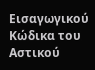Εισαγωγικού Κώδικα του Αστικού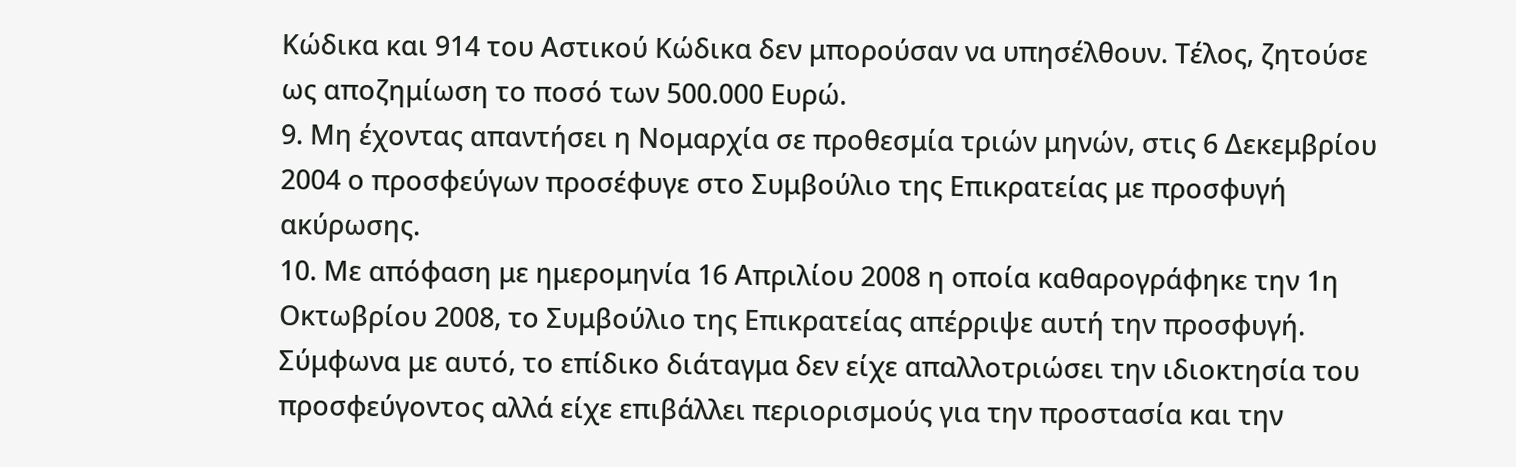Κώδικα και 914 του Αστικού Κώδικα δεν μπορούσαν να υπησέλθουν. Τέλος, ζητούσε ως αποζημίωση το ποσό των 500.000 Ευρώ.
9. Μη έχοντας απαντήσει η Νομαρχία σε προθεσμία τριών μηνών, στις 6 Δεκεμβρίου 2004 ο προσφεύγων προσέφυγε στο Συμβούλιο της Επικρατείας με προσφυγή ακύρωσης.
10. Με απόφαση με ημερομηνία 16 Απριλίου 2008 η οποία καθαρογράφηκε την 1η Οκτωβρίου 2008, το Συμβούλιο της Επικρατείας απέρριψε αυτή την προσφυγή. Σύμφωνα με αυτό, το επίδικο διάταγμα δεν είχε απαλλοτριώσει την ιδιοκτησία του προσφεύγοντος αλλά είχε επιβάλλει περιορισμούς για την προστασία και την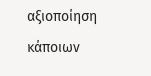αξιοποίηση κάποιων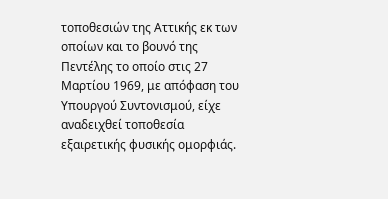τοποθεσιών της Αττικής εκ των οποίων και το βουνό της Πεντέλης το οποίο στις 27 Μαρτίου 1969, με απόφαση του Υπουργού Συντονισμού, είχε αναδειχθεί τοποθεσία εξαιρετικής φυσικής ομορφιάς.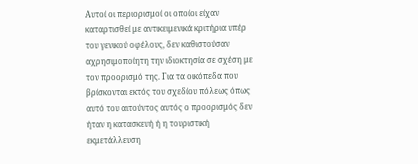Αυτοί οι περιορισμοί οι οποίοι είχαν καταρτισθεί με αντικειμενικά κριτήρια υπέρ του γενικού οφέλους, δεν καθιστούσαν αχρησιμοποίητη την ιδιοκτησία σε σχέση με τον προορισμό της. Για τα οικόπεδα που βρίσκονται εκτός του σχεδίου πόλεως όπως αυτό του αιτούντος αυτός ο προορισμός δεν ήταν η κατασκευή ή η τουριστική εκμετάλλευση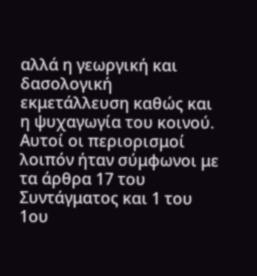αλλά η γεωργική και δασολογική εκμετάλλευση καθώς και η ψυχαγωγία του κοινού. Αυτοί οι περιορισμοί λοιπόν ήταν σύμφωνοι με τα άρθρα 17 του Συντάγματος και 1 του 1ου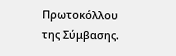Πρωτοκόλλου της Σύμβασης.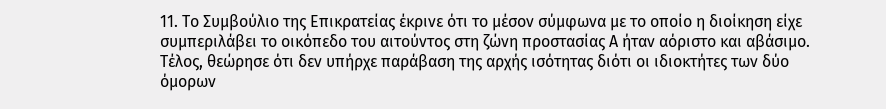11. Το Συμβούλιο της Επικρατείας έκρινε ότι το μέσον σύμφωνα με το οποίο η διοίκηση είχε συμπεριλάβει το οικόπεδο του αιτούντος στη ζώνη προστασίας Α ήταν αόριστο και αβάσιμο. Τέλος, θεώρησε ότι δεν υπήρχε παράβαση της αρχής ισότητας διότι οι ιδιοκτήτες των δύο όμορων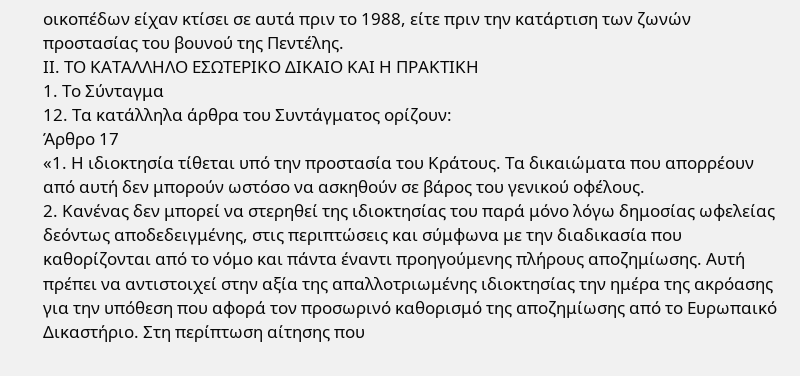οικοπέδων είχαν κτίσει σε αυτά πριν το 1988, είτε πριν την κατάρτιση των ζωνών προστασίας του βουνού της Πεντέλης.
ΙΙ. ΤΟ ΚΑΤΑΛΛΗΛΟ ΕΣΩΤΕΡΙΚΟ ΔΙΚΑΙΟ ΚΑΙ Η ΠΡΑΚΤΙΚΗ
1. Το Σύνταγμα
12. Τα κατάλληλα άρθρα του Συντάγματος ορίζουν:
Άρθρο 17
«1. Η ιδιοκτησία τίθεται υπό την προστασία του Κράτους. Τα δικαιώματα που απορρέουν από αυτή δεν μπορούν ωστόσο να ασκηθούν σε βάρος του γενικού οφέλους.
2. Κανένας δεν μπορεί να στερηθεί της ιδιοκτησίας του παρά μόνο λόγω δημοσίας ωφελείας δεόντως αποδεδειγμένης, στις περιπτώσεις και σύμφωνα με την διαδικασία που καθορίζονται από το νόμο και πάντα έναντι προηγούμενης πλήρους αποζημίωσης. Αυτή πρέπει να αντιστοιχεί στην αξία της απαλλοτριωμένης ιδιοκτησίας την ημέρα της ακρόασης για την υπόθεση που αφορά τον προσωρινό καθορισμό της αποζημίωσης από το Ευρωπαικό Δικαστήριο. Στη περίπτωση αίτησης που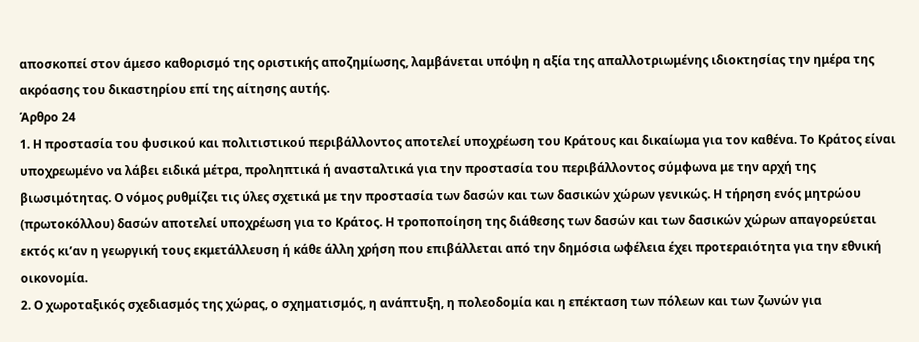αποσκοπεί στον άμεσο καθορισμό της οριστικής αποζημίωσης, λαμβάνεται υπόψη η αξία της απαλλοτριωμένης ιδιοκτησίας την ημέρα της ακρόασης του δικαστηρίου επί της αίτησης αυτής.
Άρθρο 24
1. Η προστασία του φυσικού και πολιτιστικού περιβάλλοντος αποτελεί υποχρέωση του Κράτους και δικαίωμα για τον καθένα. Το Κράτος είναι υποχρεωμένο να λάβει ειδικά μέτρα, προληπτικά ή ανασταλτικά για την προστασία του περιβάλλοντος σύμφωνα με την αρχή της βιωσιμότητας. Ο νόμος ρυθμίζει τις ύλες σχετικά με την προστασία των δασών και των δασικών χώρων γενικώς. Η τήρηση ενός μητρώου (πρωτοκόλλου) δασών αποτελεί υποχρέωση για το Κράτος. Η τροποποίηση της διάθεσης των δασών και των δασικών χώρων απαγορεύεται εκτός κι’αν η γεωργική τους εκμετάλλευση ή κάθε άλλη χρήση που επιβάλλεται από την δημόσια ωφέλεια έχει προτεραιότητα για την εθνική οικονομία.
2. Ο χωροταξικός σχεδιασμός της χώρας, ο σχηματισμός, η ανάπτυξη, η πολεοδομία και η επέκταση των πόλεων και των ζωνών για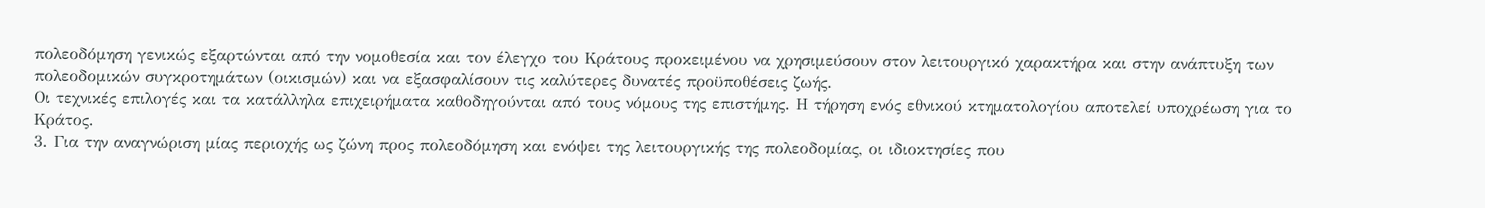πολεοδόμηση γενικώς εξαρτώνται από την νομοθεσία και τον έλεγχο του Κράτους προκειμένου να χρησιμεύσουν στον λειτουργικό χαρακτήρα και στην ανάπτυξη των πολεοδομικών συγκροτημάτων (οικισμών) και να εξασφαλίσουν τις καλύτερες δυνατές προϋποθέσεις ζωής.
Οι τεχνικές επιλογές και τα κατάλληλα επιχειρήματα καθοδηγούνται από τους νόμους της επιστήμης. Η τήρηση ενός εθνικού κτηματολογίου αποτελεί υποχρέωση για το Κράτος.
3. Για την αναγνώριση μίας περιοχής ως ζώνη προς πολεοδόμηση και ενόψει της λειτουργικής της πολεοδομίας, οι ιδιοκτησίες που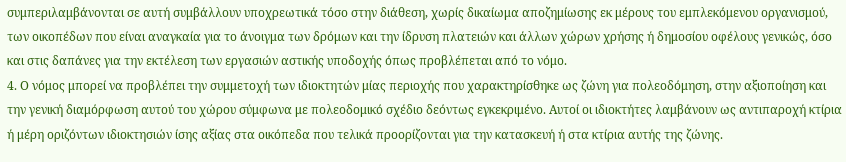συμπεριλαμβάνονται σε αυτή συμβάλλουν υποχρεωτικά τόσο στην διάθεση, χωρίς δικαίωμα αποζημίωσης εκ μέρους του εμπλεκόμενου οργανισμού, των οικοπέδων που είναι αναγκαία για το άνοιγμα των δρόμων και την ίδρυση πλατειών και άλλων χώρων χρήσης ή δημοσίου οφέλους γενικώς, όσο και στις δαπάνες για την εκτέλεση των εργασιών αστικής υποδοχής όπως προβλέπεται από το νόμο.
4. Ο νόμος μπορεί να προβλέπει την συμμετοχή των ιδιοκτητών μίας περιοχής που χαρακτηρίσθηκε ως ζώνη για πολεοδόμηση, στην αξιοποίηση και την γενική διαμόρφωση αυτού του χώρου σύμφωνα με πολεοδομικό σχέδιο δεόντως εγκεκριμένο. Αυτοί οι ιδιοκτήτες λαμβάνουν ως αντιπαροχή κτίρια ή μέρη οριζόντων ιδιοκτησιών ίσης αξίας στα οικόπεδα που τελικά προορίζονται για την κατασκευή ή στα κτίρια αυτής της ζώνης.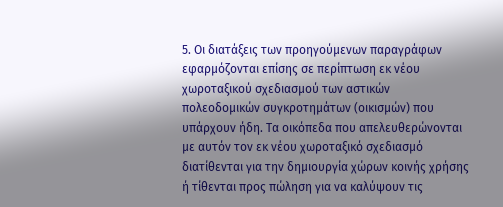5. Οι διατάξεις των προηγούμενων παραγράφων εφαρμόζονται επίσης σε περίπτωση εκ νέου χωροταξικού σχεδιασμού των αστικών πολεοδομικών συγκροτημάτων (οικισμών) που υπάρχουν ήδη. Τα οικόπεδα που απελευθερώνονται με αυτόν τον εκ νέου χωροταξικό σχεδιασμό διατίθενται για την δημιουργία χώρων κοινής χρήσης ή τίθενται προς πώληση για να καλύψουν τις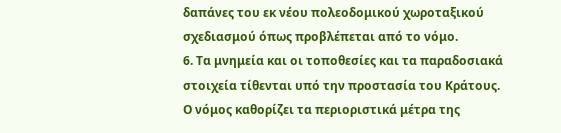δαπάνες του εκ νέου πολεοδομικού χωροταξικού σχεδιασμού όπως προβλέπεται από το νόμο.
6. Τα μνημεία και οι τοποθεσίες και τα παραδοσιακά στοιχεία τίθενται υπό την προστασία του Κράτους. Ο νόμος καθορίζει τα περιοριστικά μέτρα της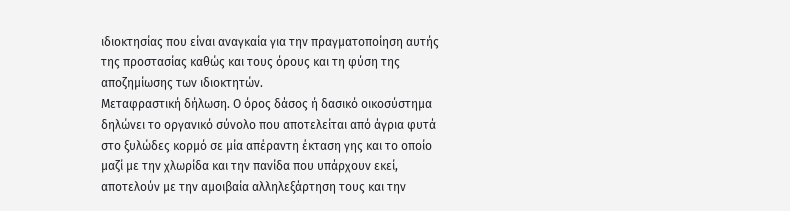ιδιοκτησίας που είναι αναγκαία για την πραγματοποίηση αυτής της προστασίας καθώς και τους όρους και τη φύση της αποζημίωσης των ιδιοκτητών.
Μεταφραστική δήλωση. Ο όρος δάσος ή δασικό οικοσύστημα δηλώνει το οργανικό σύνολο που αποτελείται από άγρια φυτά στο ξυλώδες κορμό σε μία απέραντη έκταση γης και το οποίο μαζί με την χλωρίδα και την πανίδα που υπάρχουν εκεί, αποτελούν με την αμοιβαία αλληλεξάρτηση τους και την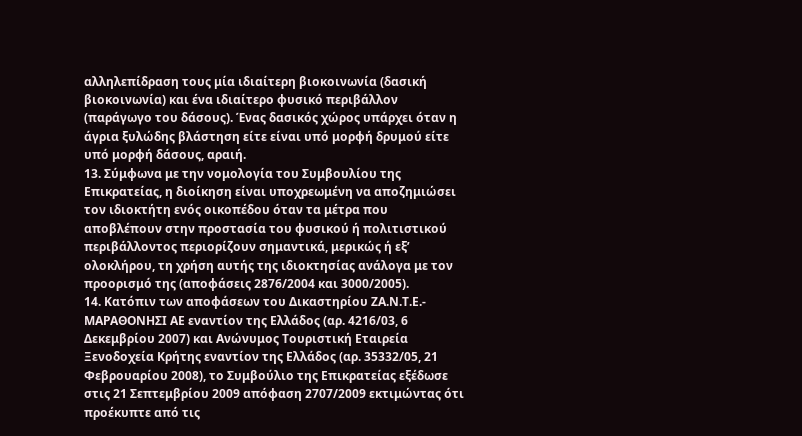αλληλεπίδραση τους μία ιδιαίτερη βιοκοινωνία (δασική βιοκοινωνία) και ένα ιδιαίτερο φυσικό περιβάλλον (παράγωγο του δάσους). Ένας δασικός χώρος υπάρχει όταν η άγρια ξυλώδης βλάστηση είτε είναι υπό μορφή δρυμού είτε υπό μορφή δάσους, αραιή.
13. Σύμφωνα με την νομολογία του Συμβουλίου της Επικρατείας, η διοίκηση είναι υποχρεωμένη να αποζημιώσει τον ιδιοκτήτη ενός οικοπέδου όταν τα μέτρα που αποβλέπουν στην προστασία του φυσικού ή πολιτιστικού περιβάλλοντος περιορίζουν σημαντικά, μερικώς ή εξ’ ολοκλήρου, τη χρήση αυτής της ιδιοκτησίας ανάλογα με τον προορισμό της (αποφάσεις 2876/2004 και 3000/2005).
14. Κατόπιν των αποφάσεων του Δικαστηρίου ΖΑ.Ν.Τ.Ε.- ΜΑΡΑΘΟΝΗΣΙ ΑΕ εναντίον της Ελλάδος (αρ. 4216/03, 6 Δεκεμβρίου 2007) και Ανώνυμος Τουριστική Εταιρεία Ξενοδοχεία Κρήτης εναντίον της Ελλάδος (αρ. 35332/05, 21 Φεβρουαρίου 2008), το Συμβούλιο της Επικρατείας εξέδωσε στις 21 Σεπτεμβρίου 2009 απόφαση 2707/2009 εκτιμώντας ότι προέκυπτε από τις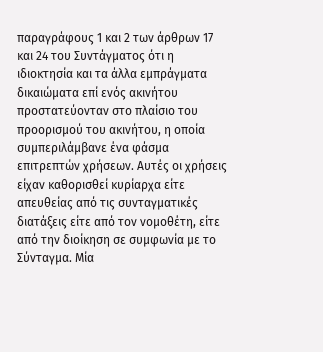παραγράφους 1 και 2 των άρθρων 17 και 24 του Συντάγματος ότι η ιδιοκτησία και τα άλλα εμπράγματα δικαιώματα επί ενός ακινήτου προστατεύονταν στο πλαίσιο του προορισμού του ακινήτου, η οποία συμπεριλάμβανε ένα φάσμα επιτρεπτών χρήσεων. Αυτές οι χρήσεις είχαν καθορισθεί κυρίαρχα είτε απευθείας από τις συνταγματικές διατάξεις είτε από τον νομοθέτη, είτε από την διοίκηση σε συμφωνία με το Σύνταγμα. Μία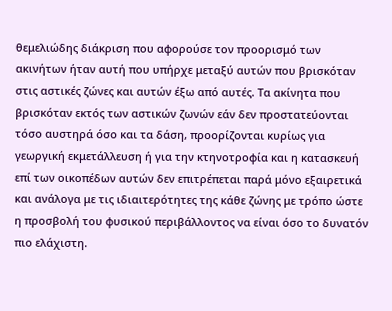θεμελιώδης διάκριση που αφορούσε τον προορισμό των ακινήτων ήταν αυτή που υπήρχε μεταξύ αυτών που βρισκόταν στις αστικές ζώνες και αυτών έξω από αυτές. Τα ακίνητα που βρισκόταν εκτός των αστικών ζωνών εάν δεν προστατεύονται τόσο αυστηρά όσο και τα δάση, προορίζονται κυρίως για γεωργική εκμετάλλευση ή για την κτηνοτροφία και η κατασκευή επί των οικοπέδων αυτών δεν επιτρέπεται παρά μόνο εξαιρετικά και ανάλογα με τις ιδιαιτερότητες της κάθε ζώνης με τρόπο ώστε η προσβολή του φυσικού περιβάλλοντος να είναι όσο το δυνατόν πιο ελάχιστη.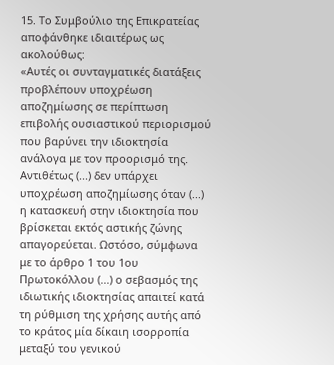15. Το Συμβούλιο της Επικρατείας αποφάνθηκε ιδιαιτέρως ως ακολούθως:
«Αυτές οι συνταγματικές διατάξεις προβλέπουν υποχρέωση αποζημίωσης σε περίπτωση επιβολής ουσιαστικού περιορισμού που βαρύνει την ιδιοκτησία ανάλογα με τον προορισμό της. Αντιθέτως (...) δεν υπάρχει υποχρέωση αποζημίωσης όταν (...) η κατασκευή στην ιδιοκτησία που βρίσκεται εκτός αστικής ζώνης απαγορεύεται. Ωστόσο, σύμφωνα με το άρθρο 1 του 1ου Πρωτοκόλλου (...) ο σεβασμός της ιδιωτικής ιδιοκτησίας απαιτεί κατά τη ρύθμιση της χρήσης αυτής από το κράτος μία δίκαιη ισορροπία μεταξύ του γενικού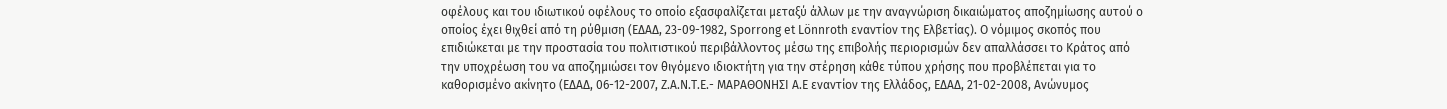οφέλους και του ιδιωτικού οφέλους το οποίο εξασφαλίζεται μεταξύ άλλων με την αναγνώριση δικαιώματος αποζημίωσης αυτού ο οποίος έχει θιχθεί από τη ρύθμιση (ΕΔΑΔ, 23-09-1982, Sporrong et Lönnroth εναντίον της Ελβετίας). Ο νόμιμος σκοπός που επιδιώκεται με την προστασία του πολιτιστικού περιβάλλοντος μέσω της επιβολής περιορισμών δεν απαλλάσσει το Κράτος από την υποχρέωση του να αποζημιώσει τον θιγόμενο ιδιοκτήτη για την στέρηση κάθε τύπου χρήσης που προβλέπεται για το καθορισμένο ακίνητο (ΕΔΑΔ, 06-12-2007, Ζ.Α.Ν.Τ.Ε.- ΜΑΡΑΘΟΝΗΣΙ Α.Ε εναντίον της Ελλάδος, ΕΔΑΔ, 21-02-2008, Ανώνυμος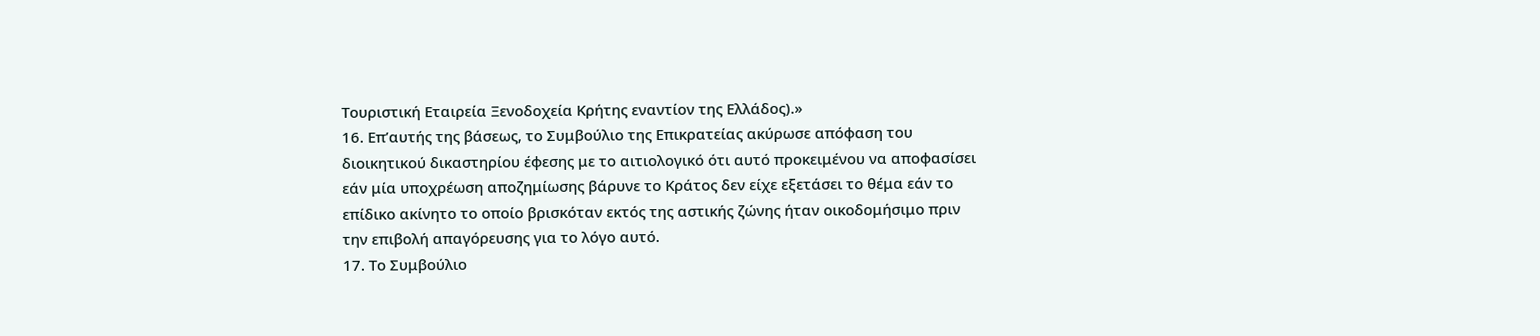Τουριστική Εταιρεία Ξενοδοχεία Κρήτης εναντίον της Ελλάδος).»
16. Επ’αυτής της βάσεως, το Συμβούλιο της Επικρατείας ακύρωσε απόφαση του διοικητικού δικαστηρίου έφεσης με το αιτιολογικό ότι αυτό προκειμένου να αποφασίσει εάν μία υποχρέωση αποζημίωσης βάρυνε το Κράτος δεν είχε εξετάσει το θέμα εάν το επίδικο ακίνητο το οποίο βρισκόταν εκτός της αστικής ζώνης ήταν οικοδομήσιμο πριν την επιβολή απαγόρευσης για το λόγο αυτό.
17. Το Συμβούλιο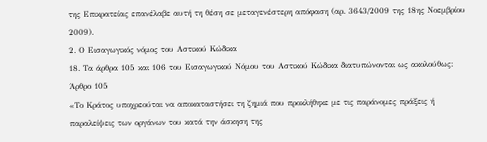της Επικρατείας επανέλαβε αυτή τη θέση σε μεταγενέστερη απόφαση (αρ. 3643/2009 της 18ης Νοεμβρίου 2009).
2. Ο Εισαγωγικός νόμος του Αστικού Κώδικα
18. Τα άρθρα 105 και 106 του Εισαγωγικού Νόμου του Αστικού Κώδικα διατυπώνονται ως ακολούθως:
Άρθρο 105
«Το Κράτος υποχρεούται να αποκαταστήσει τη ζημιά που προκλήθηκε με τις παράνομες πράξεις ή παραλείψεις των οργάνων του κατά την άσκηση της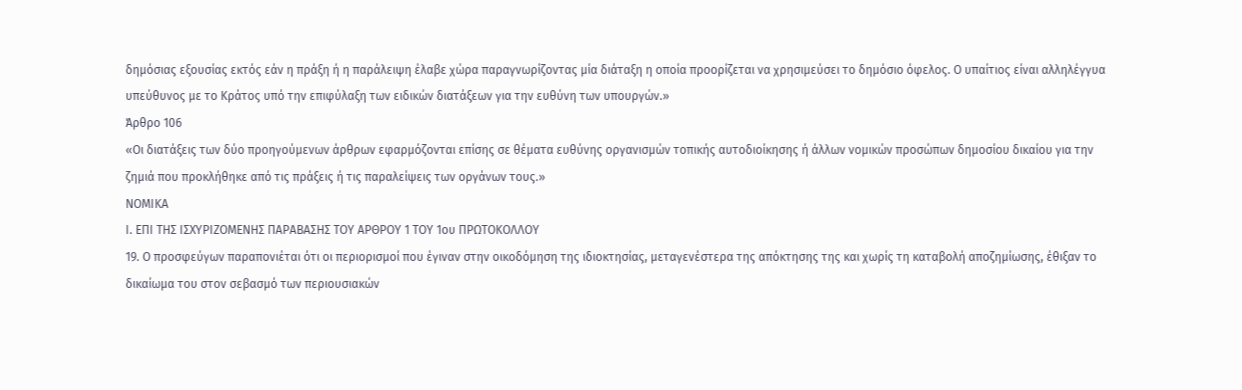δημόσιας εξουσίας εκτός εάν η πράξη ή η παράλειψη έλαβε χώρα παραγνωρίζοντας μία διάταξη η οποία προορίζεται να χρησιμεύσει το δημόσιο όφελος. Ο υπαίτιος είναι αλληλέγγυα υπεύθυνος με το Κράτος υπό την επιφύλαξη των ειδικών διατάξεων για την ευθύνη των υπουργών.»
Άρθρο 106
«Οι διατάξεις των δύο προηγούμενων άρθρων εφαρμόζονται επίσης σε θέματα ευθύνης οργανισμών τοπικής αυτοδιοίκησης ή άλλων νομικών προσώπων δημοσίου δικαίου για την ζημιά που προκλήθηκε από τις πράξεις ή τις παραλείψεις των οργάνων τους.»
ΝΟΜΙΚΑ
Ι. ΕΠΙ ΤΗΣ ΙΣΧΥΡΙΖΟΜΕΝΗΣ ΠΑΡΑΒΑΣΗΣ ΤΟΥ ΑΡΘΡΟΥ 1 ΤΟΥ 1ου ΠΡΩΤΟΚΟΛΛΟΥ
19. Ο προσφεύγων παραπονιέται ότι οι περιορισμοί που έγιναν στην οικοδόμηση της ιδιοκτησίας, μεταγενέστερα της απόκτησης της και χωρίς τη καταβολή αποζημίωσης, έθιξαν το δικαίωμα του στον σεβασμό των περιουσιακών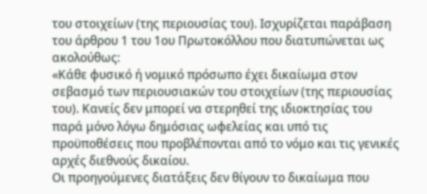του στοιχείων (της περιουσίας του). Ισχυρίζεται παράβαση του άρθρου 1 του 1ου Πρωτοκόλλου που διατυπώνεται ως ακολούθως:
«Κάθε φυσικό ή νομικό πρόσωπο έχει δικαίωμα στον σεβασμό των περιουσιακών του στοιχείων (της περιουσίας του). Κανείς δεν μπορεί να στερηθεί της ιδιοκτησίας του παρά μόνο λόγω δημόσιας ωφελείας και υπό τις προϋποθέσεις που προβλέπονται από το νόμο και τις γενικές αρχές διεθνούς δικαίου.
Οι προηγούμενες διατάξεις δεν θίγουν το δικαίωμα που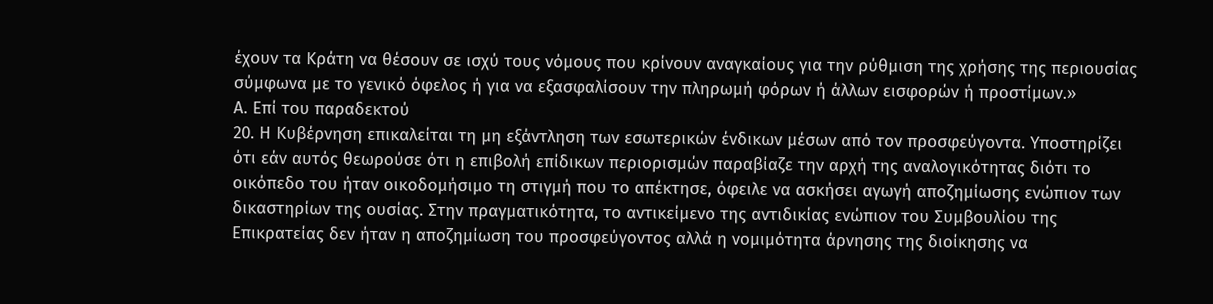έχουν τα Κράτη να θέσουν σε ισχύ τους νόμους που κρίνουν αναγκαίους για την ρύθμιση της χρήσης της περιουσίας σύμφωνα με το γενικό όφελος ή για να εξασφαλίσουν την πληρωμή φόρων ή άλλων εισφορών ή προστίμων.»
Α. Επί του παραδεκτού
20. Η Κυβέρνηση επικαλείται τη μη εξάντληση των εσωτερικών ένδικων μέσων από τον προσφεύγοντα. Υποστηρίζει ότι εάν αυτός θεωρούσε ότι η επιβολή επίδικων περιορισμών παραβίαζε την αρχή της αναλογικότητας διότι το οικόπεδο του ήταν οικοδομήσιμο τη στιγμή που το απέκτησε, όφειλε να ασκήσει αγωγή αποζημίωσης ενώπιον των δικαστηρίων της ουσίας. Στην πραγματικότητα, το αντικείμενο της αντιδικίας ενώπιον του Συμβουλίου της Επικρατείας δεν ήταν η αποζημίωση του προσφεύγοντος αλλά η νομιμότητα άρνησης της διοίκησης να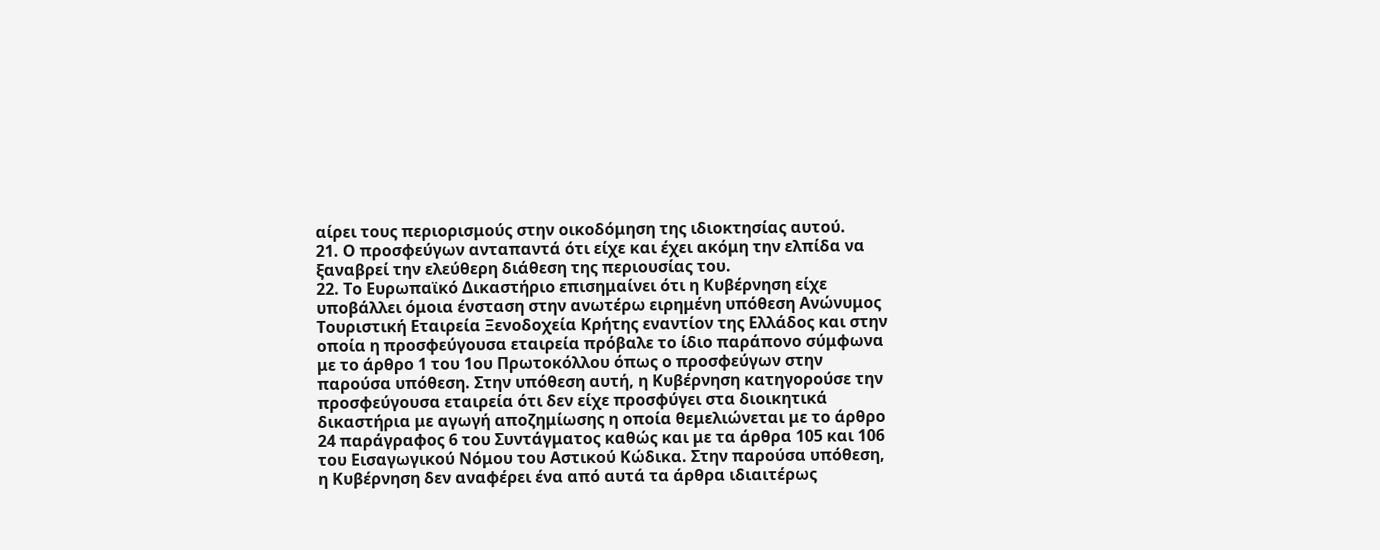αίρει τους περιορισμούς στην οικοδόμηση της ιδιοκτησίας αυτού.
21. Ο προσφεύγων ανταπαντά ότι είχε και έχει ακόμη την ελπίδα να ξαναβρεί την ελεύθερη διάθεση της περιουσίας του.
22. Το Ευρωπαϊκό Δικαστήριο επισημαίνει ότι η Κυβέρνηση είχε υποβάλλει όμοια ένσταση στην ανωτέρω ειρημένη υπόθεση Ανώνυμος Τουριστική Εταιρεία Ξενοδοχεία Κρήτης εναντίον της Ελλάδος και στην οποία η προσφεύγουσα εταιρεία πρόβαλε το ίδιο παράπονο σύμφωνα με το άρθρο 1 του 1ου Πρωτοκόλλου όπως ο προσφεύγων στην παρούσα υπόθεση. Στην υπόθεση αυτή, η Κυβέρνηση κατηγορούσε την προσφεύγουσα εταιρεία ότι δεν είχε προσφύγει στα διοικητικά δικαστήρια με αγωγή αποζημίωσης η οποία θεμελιώνεται με το άρθρο 24 παράγραφος 6 του Συντάγματος καθώς και με τα άρθρα 105 και 106 του Εισαγωγικού Νόμου του Αστικού Κώδικα. Στην παρούσα υπόθεση, η Κυβέρνηση δεν αναφέρει ένα από αυτά τα άρθρα ιδιαιτέρως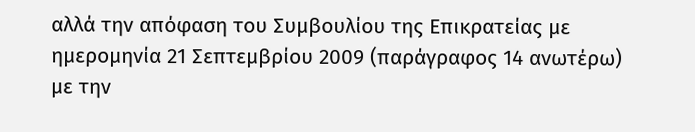αλλά την απόφαση του Συμβουλίου της Επικρατείας με ημερομηνία 21 Σεπτεμβρίου 2009 (παράγραφος 14 ανωτέρω) με την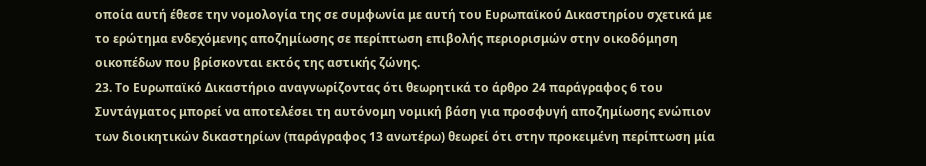οποία αυτή έθεσε την νομολογία της σε συμφωνία με αυτή του Ευρωπαϊκού Δικαστηρίου σχετικά με το ερώτημα ενδεχόμενης αποζημίωσης σε περίπτωση επιβολής περιορισμών στην οικοδόμηση οικοπέδων που βρίσκονται εκτός της αστικής ζώνης.
23. Το Ευρωπαϊκό Δικαστήριο αναγνωρίζοντας ότι θεωρητικά το άρθρο 24 παράγραφος 6 του Συντάγματος μπορεί να αποτελέσει τη αυτόνομη νομική βάση για προσφυγή αποζημίωσης ενώπιον των διοικητικών δικαστηρίων (παράγραφος 13 ανωτέρω) θεωρεί ότι στην προκειμένη περίπτωση μία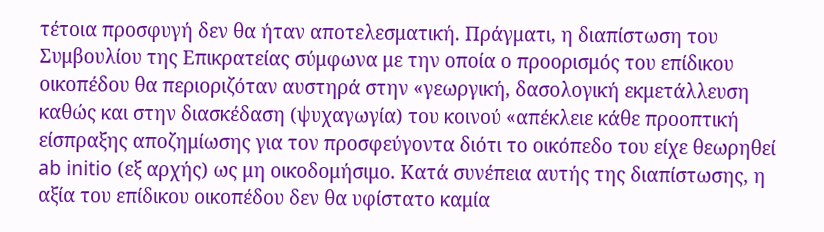τέτοια προσφυγή δεν θα ήταν αποτελεσματική. Πράγματι, η διαπίστωση του Συμβουλίου της Επικρατείας σύμφωνα με την οποία ο προορισμός του επίδικου οικοπέδου θα περιοριζόταν αυστηρά στην «γεωργική, δασολογική εκμετάλλευση καθώς και στην διασκέδαση (ψυχαγωγία) του κοινού «απέκλειε κάθε προοπτική είσπραξης αποζημίωσης για τον προσφεύγοντα διότι το οικόπεδο του είχε θεωρηθεί ab initio (εξ αρχής) ως μη οικοδομήσιμο. Κατά συνέπεια αυτής της διαπίστωσης, η αξία του επίδικου οικοπέδου δεν θα υφίστατο καμία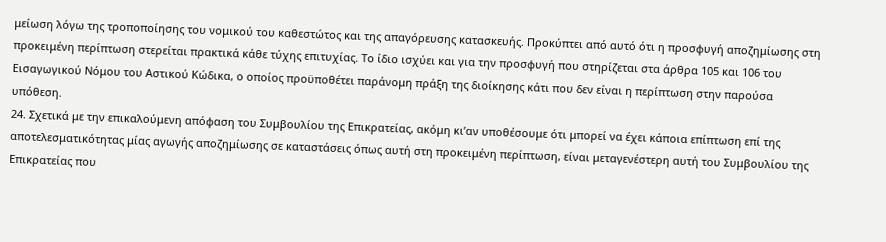μείωση λόγω της τροποποίησης του νομικού του καθεστώτος και της απαγόρευσης κατασκευής. Προκύπτει από αυτό ότι η προσφυγή αποζημίωσης στη προκειμένη περίπτωση στερείται πρακτικά κάθε τύχης επιτυχίας. Το ίδιο ισχύει και για την προσφυγή που στηρίζεται στα άρθρα 105 και 106 του Εισαγωγικού Νόμου του Αστικού Κώδικα, ο οποίος προϋποθέτει παράνομη πράξη της διοίκησης κάτι που δεν είναι η περίπτωση στην παρούσα υπόθεση.
24. Σχετικά με την επικαλούμενη απόφαση του Συμβουλίου της Επικρατείας, ακόμη κι’αν υποθέσουμε ότι μπορεί να έχει κάποια επίπτωση επί της αποτελεσματικότητας μίας αγωγής αποζημίωσης σε καταστάσεις όπως αυτή στη προκειμένη περίπτωση, είναι μεταγενέστερη αυτή του Συμβουλίου της Επικρατείας που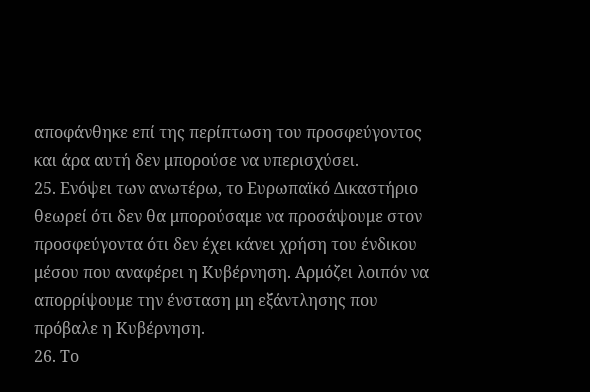αποφάνθηκε επί της περίπτωση του προσφεύγοντος και άρα αυτή δεν μπορούσε να υπερισχύσει.
25. Ενόψει των ανωτέρω, το Ευρωπαϊκό Δικαστήριο θεωρεί ότι δεν θα μπορούσαμε να προσάψουμε στον προσφεύγοντα ότι δεν έχει κάνει χρήση του ένδικου μέσου που αναφέρει η Κυβέρνηση. Αρμόζει λοιπόν να απορρίψουμε την ένσταση μη εξάντλησης που πρόβαλε η Κυβέρνηση.
26. Το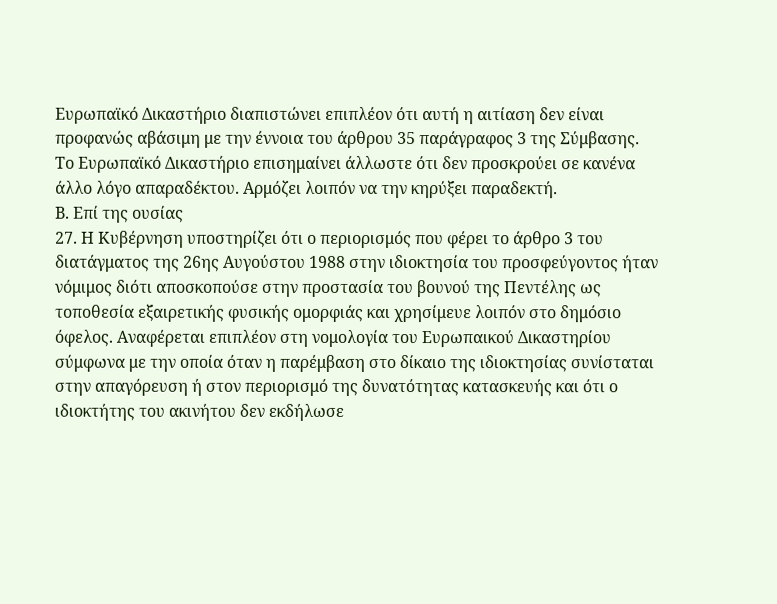Ευρωπαϊκό Δικαστήριο διαπιστώνει επιπλέον ότι αυτή η αιτίαση δεν είναι προφανώς αβάσιμη με την έννοια του άρθρου 35 παράγραφος 3 της Σύμβασης. Το Ευρωπαϊκό Δικαστήριο επισημαίνει άλλωστε ότι δεν προσκρούει σε κανένα άλλο λόγο απαραδέκτου. Αρμόζει λοιπόν να την κηρύξει παραδεκτή.
Β. Επί της ουσίας
27. Η Κυβέρνηση υποστηρίζει ότι ο περιορισμός που φέρει το άρθρο 3 του διατάγματος της 26ης Αυγούστου 1988 στην ιδιοκτησία του προσφεύγοντος ήταν νόμιμος διότι αποσκοπούσε στην προστασία του βουνού της Πεντέλης ως τοποθεσία εξαιρετικής φυσικής ομορφιάς και χρησίμευε λοιπόν στο δημόσιο όφελος. Αναφέρεται επιπλέον στη νομολογία του Ευρωπαικού Δικαστηρίου σύμφωνα με την οποία όταν η παρέμβαση στο δίκαιο της ιδιοκτησίας συνίσταται στην απαγόρευση ή στον περιορισμό της δυνατότητας κατασκευής και ότι ο ιδιοκτήτης του ακινήτου δεν εκδήλωσε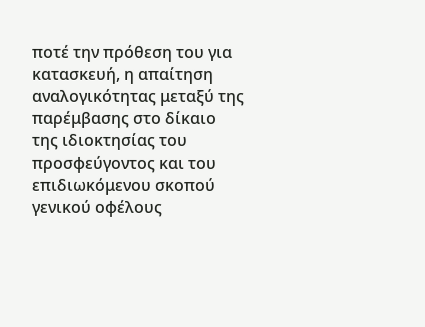ποτέ την πρόθεση του για κατασκευή, η απαίτηση αναλογικότητας μεταξύ της παρέμβασης στο δίκαιο της ιδιοκτησίας του προσφεύγοντος και του επιδιωκόμενου σκοπού γενικού οφέλους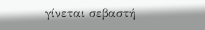γίνεται σεβαστή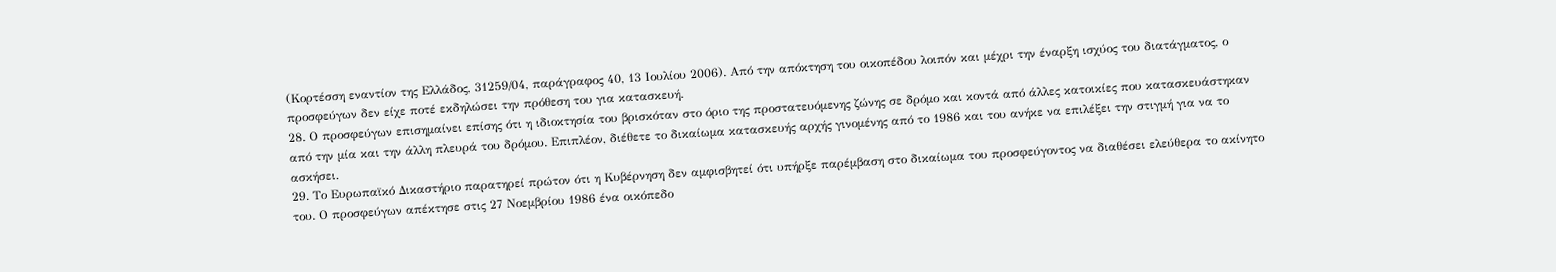(Κορτέσση εναντίον της Ελλάδος, 31259/04, παράγραφος 40, 13 Ιουλίου 2006). Από την απόκτηση του οικοπέδου λοιπόν και μέχρι την έναρξη ισχύος του διατάγματος, ο προσφεύγων δεν είχε ποτέ εκδηλώσει την πρόθεση του για κατασκευή.
28. Ο προσφεύγων επισημαίνει επίσης ότι η ιδιοκτησία του βρισκόταν στο όριο της προστατευόμενης ζώνης σε δρόμο και κοντά από άλλες κατοικίες που κατασκευάστηκαν από την μία και την άλλη πλευρά του δρόμου. Επιπλέον, διέθετε το δικαίωμα κατασκευής αρχής γινομένης από το 1986 και του ανήκε να επιλέξει την στιγμή για να το ασκήσει.
29. Το Ευρωπαϊκό Δικαστήριο παρατηρεί πρώτον ότι η Κυβέρνηση δεν αμφισβητεί ότι υπήρξε παρέμβαση στο δικαίωμα του προσφεύγοντος να διαθέσει ελεύθερα το ακίνητο του. Ο προσφεύγων απέκτησε στις 27 Νοεμβρίου 1986 ένα οικόπεδο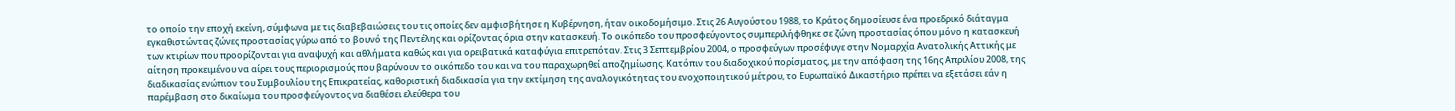το οποίο την εποχή εκείνη, σύμφωνα με τις διαβεβαιώσεις του τις οποίες δεν αμφισβήτησε η Κυβέρνηση, ήταν οικοδομήσιμο. Στις 26 Αυγούστου 1988, το Κράτος δημοσίευσε ένα προεδρικό διάταγμα εγκαθιστώντας ζώνες προστασίας γύρω από το βουνό της Πεντέλης και ορίζοντας όρια στην κατασκευή. Το οικόπεδο του προσφεύγοντος συμπεριλήφθηκε σε ζώνη προστασίας όπου μόνο η κατασκευή των κτιρίων που προορίζονται για αναψυχή και αθλήματα καθώς και για ορειβατικά καταφύγια επιτρεπόταν. Στις 3 Σεπτεμβρίου 2004, ο προσφεύγων προσέφυγε στην Νομαρχία Ανατολικής Αττικής με αίτηση προκειμένου να αίρει τους περιορισμούς που βαρύνουν το οικόπεδο του και να του παραχωρηθεί αποζημίωσης. Κατόπιν του διαδοχικού πορίσματος, με την απόφαση της 16ης Απριλίου 2008, της διαδικασίας ενώπιον του Συμβουλίου της Επικρατείας, καθοριστική διαδικασία για την εκτίμηση της αναλογικότητας του ενοχοποιητικού μέτρου, το Ευρωπαϊκό Δικαστήριο πρέπει να εξετάσει εάν η παρέμβαση στο δικαίωμα του προσφεύγοντος να διαθέσει ελεύθερα του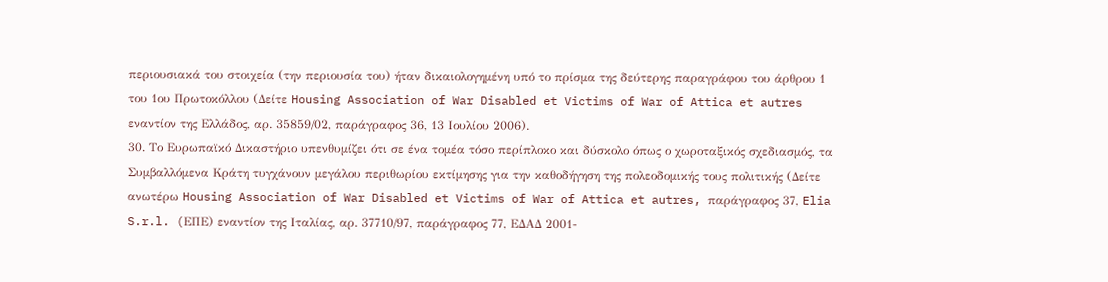περιουσιακά του στοιχεία (την περιουσία του) ήταν δικαιολογημένη υπό το πρίσμα της δεύτερης παραγράφου του άρθρου 1 του 1ου Πρωτοκόλλου (Δείτε Housing Association of War Disabled et Victims of War of Attica et autres εναντίον της Ελλάδος, αρ. 35859/02, παράγραφος 36, 13 Ιουλίου 2006).
30. Το Ευρωπαϊκό Δικαστήριο υπενθυμίζει ότι σε ένα τομέα τόσο περίπλοκο και δύσκολο όπως ο χωροταξικός σχεδιασμός, τα Συμβαλλόμενα Κράτη τυγχάνουν μεγάλου περιθωρίου εκτίμησης για την καθοδήγηση της πολεοδομικής τους πολιτικής (Δείτε ανωτέρω Housing Association of War Disabled et Victims of War of Attica et autres, παράγραφος 37, Elia S.r.l. (EΠΕ) εναντίον της Ιταλίας, αρ. 37710/97, παράγραφος 77, ΕΔΑΔ 2001-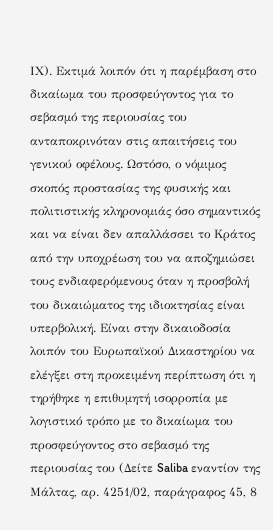ΙΧ). Εκτιμά λοιπόν ότι η παρέμβαση στο δικαίωμα του προσφεύγοντος για το σεβασμό της περιουσίας του ανταποκρινόταν στις απαιτήσεις του γενικού οφέλους. Ωστόσο, ο νόμιμος σκοπός προστασίας της φυσικής και πολιτιστικής κληρονομιάς όσο σημαντικός και να είναι δεν απαλλάσσει το Κράτος από την υποχρέωση του να αποζημιώσει τους ενδιαφερόμενους όταν η προσβολή του δικαιώματος της ιδιοκτησίας είναι υπερβολική. Είναι στην δικαιοδοσία λοιπόν του Ευρωπαϊκού Δικαστηρίου να ελέγξει στη προκειμένη περίπτωση ότι η τηρήθηκε η επιθυμητή ισορροπία με λογιστικό τρόπο με το δικαίωμα του προσφεύγοντος στο σεβασμό της περιουσίας του (Δείτε Saliba εναντίον της Μάλτας, αρ. 4251/02, παράγραφος 45, 8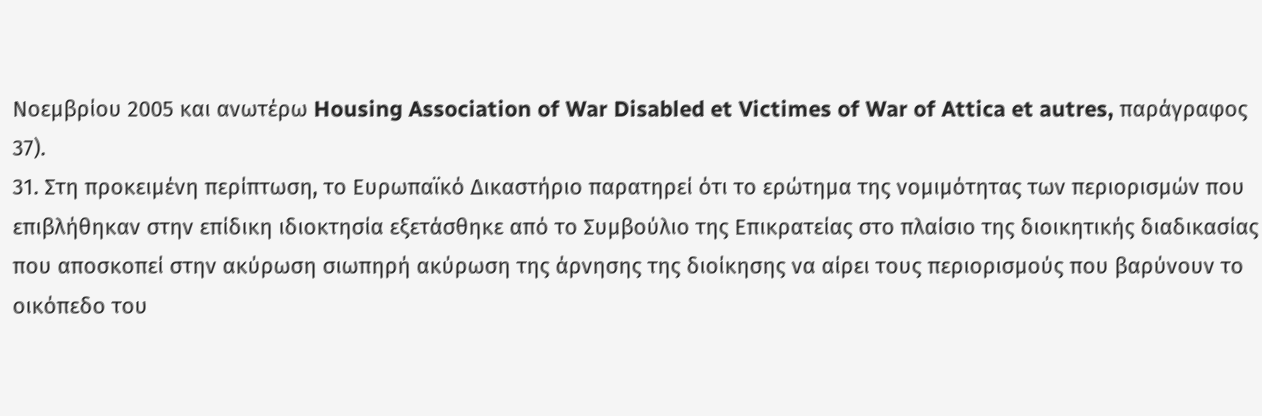Νοεμβρίου 2005 και ανωτέρω Housing Association of War Disabled et Victimes of War of Attica et autres, παράγραφος 37).
31. Στη προκειμένη περίπτωση, το Ευρωπαϊκό Δικαστήριο παρατηρεί ότι το ερώτημα της νομιμότητας των περιορισμών που επιβλήθηκαν στην επίδικη ιδιοκτησία εξετάσθηκε από το Συμβούλιο της Επικρατείας στο πλαίσιο της διοικητικής διαδικασίας που αποσκοπεί στην ακύρωση σιωπηρή ακύρωση της άρνησης της διοίκησης να αίρει τους περιορισμούς που βαρύνουν το οικόπεδο του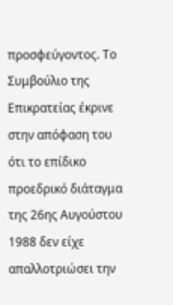προσφεύγοντος. Το Συμβούλιο της Επικρατείας έκρινε στην απόφαση του ότι το επίδικο προεδρικό διάταγμα της 26ης Αυγούστου 1988 δεν είχε απαλλοτριώσει την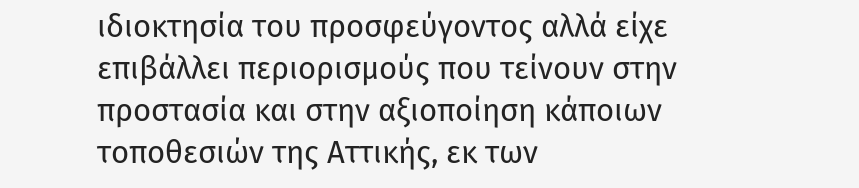ιδιοκτησία του προσφεύγοντος αλλά είχε επιβάλλει περιορισμούς που τείνουν στην προστασία και στην αξιοποίηση κάποιων τοποθεσιών της Αττικής, εκ των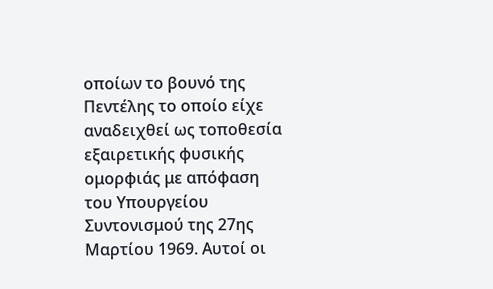οποίων το βουνό της Πεντέλης το οποίο είχε αναδειχθεί ως τοποθεσία εξαιρετικής φυσικής ομορφιάς με απόφαση του Υπουργείου Συντονισμού της 27ης Μαρτίου 1969. Αυτοί οι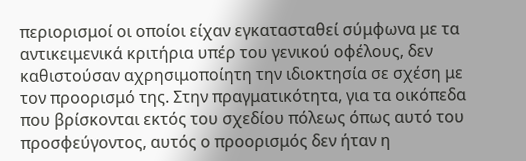περιορισμοί οι οποίοι είχαν εγκατασταθεί σύμφωνα με τα αντικειμενικά κριτήρια υπέρ του γενικού οφέλους, δεν καθιστούσαν αχρησιμοποίητη την ιδιοκτησία σε σχέση με τον προορισμό της. Στην πραγματικότητα, για τα οικόπεδα που βρίσκονται εκτός του σχεδίου πόλεως όπως αυτό του προσφεύγοντος, αυτός ο προορισμός δεν ήταν η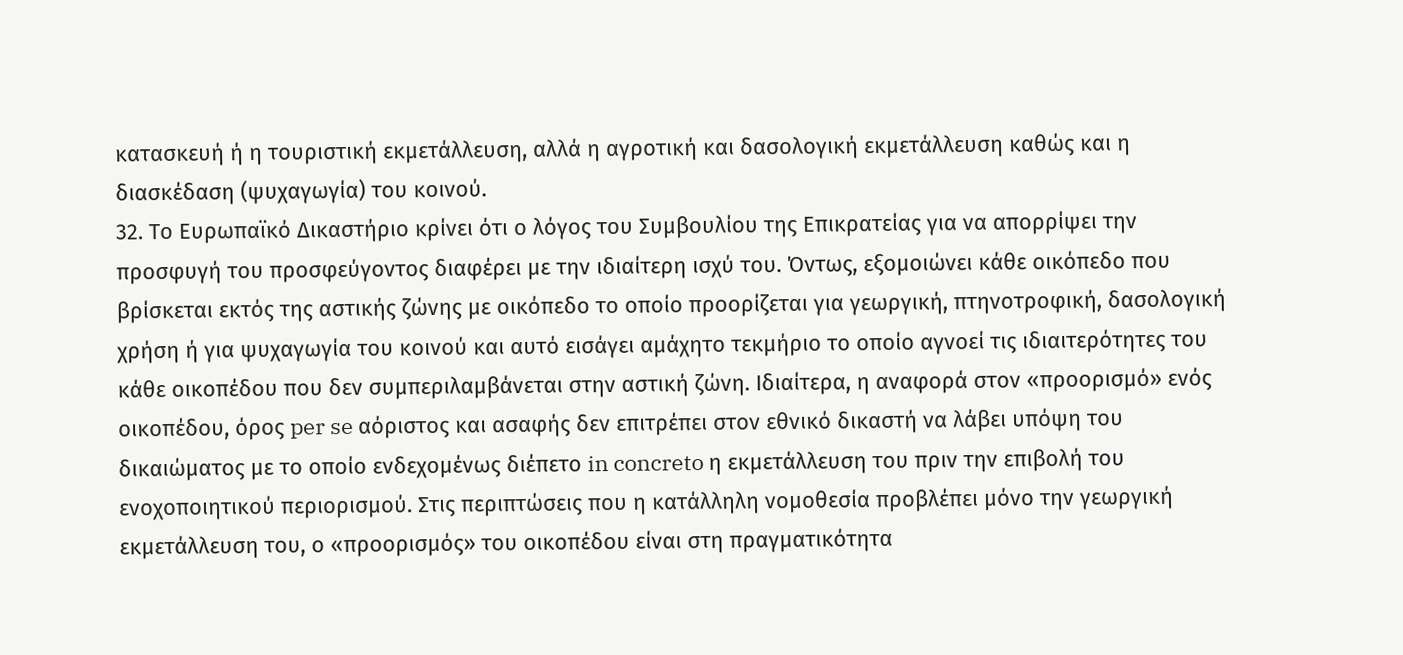κατασκευή ή η τουριστική εκμετάλλευση, αλλά η αγροτική και δασολογική εκμετάλλευση καθώς και η διασκέδαση (ψυχαγωγία) του κοινού.
32. Το Ευρωπαϊκό Δικαστήριο κρίνει ότι ο λόγος του Συμβουλίου της Επικρατείας για να απορρίψει την προσφυγή του προσφεύγοντος διαφέρει με την ιδιαίτερη ισχύ του. Όντως, εξομοιώνει κάθε οικόπεδο που βρίσκεται εκτός της αστικής ζώνης με οικόπεδο το οποίο προορίζεται για γεωργική, πτηνοτροφική, δασολογική χρήση ή για ψυχαγωγία του κοινού και αυτό εισάγει αμάχητο τεκμήριο το οποίο αγνοεί τις ιδιαιτερότητες του κάθε οικοπέδου που δεν συμπεριλαμβάνεται στην αστική ζώνη. Ιδιαίτερα, η αναφορά στον «προορισμό» ενός οικοπέδου, όρος per se αόριστος και ασαφής δεν επιτρέπει στον εθνικό δικαστή να λάβει υπόψη του δικαιώματος με το οποίο ενδεχομένως διέπετο in concreto η εκμετάλλευση του πριν την επιβολή του ενοχοποιητικού περιορισμού. Στις περιπτώσεις που η κατάλληλη νομοθεσία προβλέπει μόνο την γεωργική εκμετάλλευση του, ο «προορισμός» του οικοπέδου είναι στη πραγματικότητα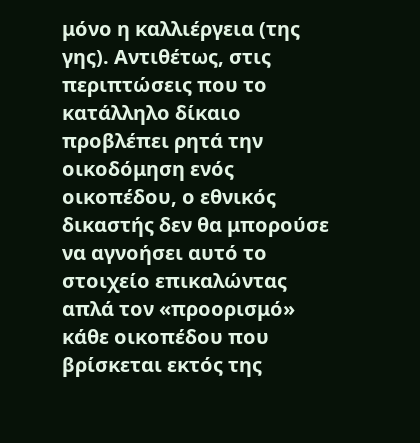μόνο η καλλιέργεια (της γης). Αντιθέτως, στις περιπτώσεις που το κατάλληλο δίκαιο προβλέπει ρητά την οικοδόμηση ενός οικοπέδου, ο εθνικός δικαστής δεν θα μπορούσε να αγνοήσει αυτό το στοιχείο επικαλώντας απλά τον «προορισμό» κάθε οικοπέδου που βρίσκεται εκτός της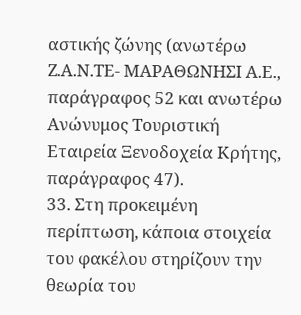αστικής ζώνης (ανωτέρω Ζ.Α.Ν.ΤΕ- ΜΑΡΑΘΩΝΗΣΙ Α.Ε., παράγραφος 52 και ανωτέρω Ανώνυμος Τουριστική Εταιρεία Ξενοδοχεία Κρήτης, παράγραφος 47).
33. Στη προκειμένη περίπτωση, κάποια στοιχεία του φακέλου στηρίζουν την θεωρία του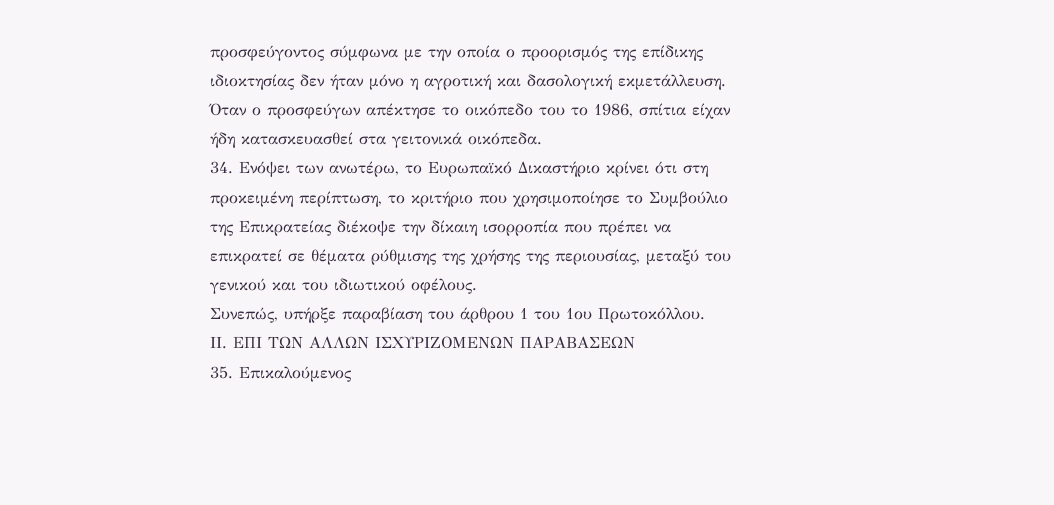προσφεύγοντος σύμφωνα με την οποία ο προορισμός της επίδικης ιδιοκτησίας δεν ήταν μόνο η αγροτική και δασολογική εκμετάλλευση. Όταν ο προσφεύγων απέκτησε το οικόπεδο του το 1986, σπίτια είχαν ήδη κατασκευασθεί στα γειτονικά οικόπεδα.
34. Ενόψει των ανωτέρω, το Ευρωπαϊκό Δικαστήριο κρίνει ότι στη προκειμένη περίπτωση, το κριτήριο που χρησιμοποίησε το Συμβούλιο της Επικρατείας διέκοψε την δίκαιη ισορροπία που πρέπει να επικρατεί σε θέματα ρύθμισης της χρήσης της περιουσίας, μεταξύ του γενικού και του ιδιωτικού οφέλους.
Συνεπώς, υπήρξε παραβίαση του άρθρου 1 του 1ου Πρωτοκόλλου.
ΙΙ. ΕΠΙ ΤΩΝ ΑΛΛΩΝ ΙΣΧΥΡΙΖΟΜΕΝΩΝ ΠΑΡΑΒΑΣΕΩΝ
35. Επικαλούμενος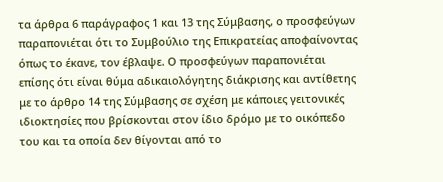τα άρθρα 6 παράγραφος 1 και 13 της Σύμβασης, ο προσφεύγων παραπονιέται ότι το Συμβούλιο της Επικρατείας αποφαίνοντας όπως το έκανε, τον έβλαψε. Ο προσφεύγων παραπονιέται επίσης ότι είναι θύμα αδικαιολόγητης διάκρισης και αντίθετης με το άρθρο 14 της Σύμβασης σε σχέση με κάποιες γειτονικές ιδιοκτησίες που βρίσκονται στον ίδιο δρόμο με το οικόπεδο του και τα οποία δεν θίγονται από το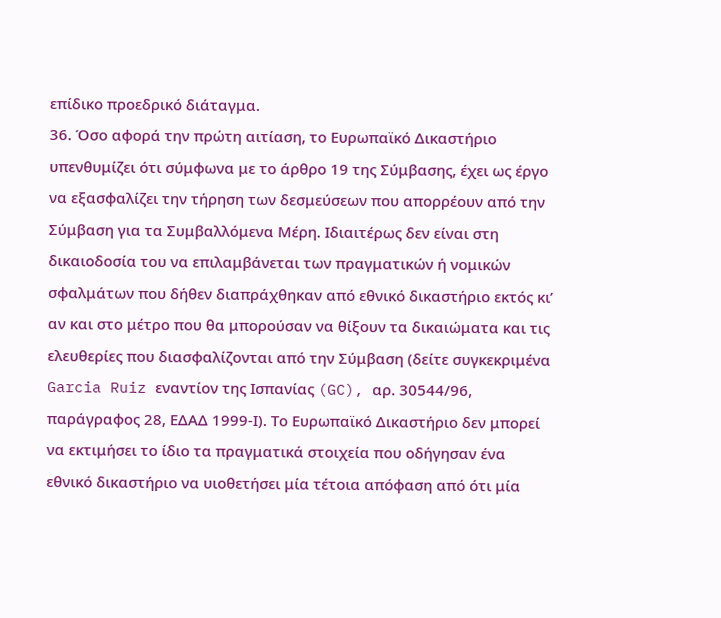επίδικο προεδρικό διάταγμα.
36. Όσο αφορά την πρώτη αιτίαση, το Ευρωπαϊκό Δικαστήριο υπενθυμίζει ότι σύμφωνα με το άρθρο 19 της Σύμβασης, έχει ως έργο να εξασφαλίζει την τήρηση των δεσμεύσεων που απορρέουν από την Σύμβαση για τα Συμβαλλόμενα Μέρη. Ιδιαιτέρως δεν είναι στη δικαιοδοσία του να επιλαμβάνεται των πραγματικών ή νομικών σφαλμάτων που δήθεν διαπράχθηκαν από εθνικό δικαστήριο εκτός κι’ αν και στο μέτρο που θα μπορούσαν να θίξουν τα δικαιώματα και τις ελευθερίες που διασφαλίζονται από την Σύμβαση (δείτε συγκεκριμένα Garcia Ruiz εναντίον της Ισπανίας (GC), αρ. 30544/96, παράγραφος 28, ΕΔΑΔ 1999-Ι). Το Ευρωπαϊκό Δικαστήριο δεν μπορεί να εκτιμήσει το ίδιο τα πραγματικά στοιχεία που οδήγησαν ένα εθνικό δικαστήριο να υιοθετήσει μία τέτοια απόφαση από ότι μία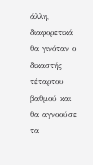άλλη, διαφορετικά θα γινόταν ο δικαστής τέταρτου βαθμού και θα αγνοούσε τα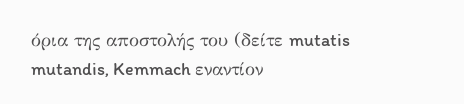όρια της αποστολής του (δείτε mutatis mutandis, Kemmach εναντίον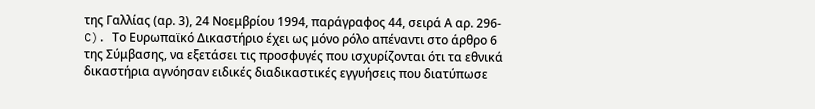της Γαλλίας (αρ. 3), 24 Νοεμβρίου 1994, παράγραφος 44, σειρά Α αρ. 296-C). Το Ευρωπαϊκό Δικαστήριο έχει ως μόνο ρόλο απέναντι στο άρθρο 6 της Σύμβασης, να εξετάσει τις προσφυγές που ισχυρίζονται ότι τα εθνικά δικαστήρια αγνόησαν ειδικές διαδικαστικές εγγυήσεις που διατύπωσε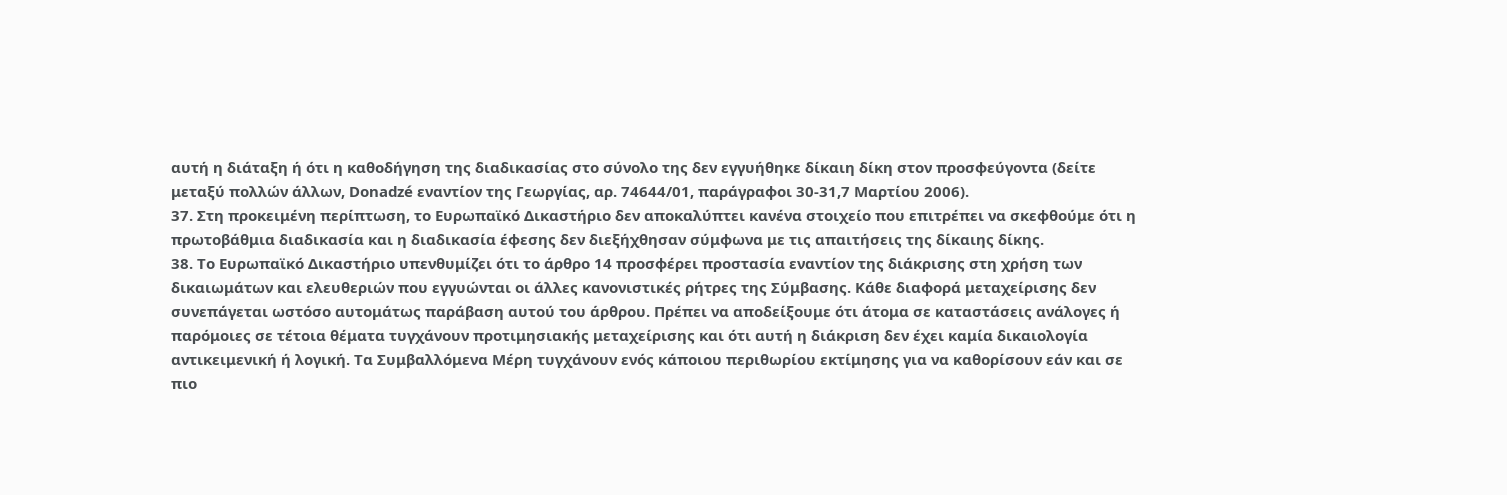αυτή η διάταξη ή ότι η καθοδήγηση της διαδικασίας στο σύνολο της δεν εγγυήθηκε δίκαιη δίκη στον προσφεύγοντα (δείτε μεταξύ πολλών άλλων, Donadzé εναντίον της Γεωργίας, αρ. 74644/01, παράγραφοι 30-31,7 Μαρτίου 2006).
37. Στη προκειμένη περίπτωση, το Ευρωπαϊκό Δικαστήριο δεν αποκαλύπτει κανένα στοιχείο που επιτρέπει να σκεφθούμε ότι η πρωτοβάθμια διαδικασία και η διαδικασία έφεσης δεν διεξήχθησαν σύμφωνα με τις απαιτήσεις της δίκαιης δίκης.
38. Το Ευρωπαϊκό Δικαστήριο υπενθυμίζει ότι το άρθρο 14 προσφέρει προστασία εναντίον της διάκρισης στη χρήση των δικαιωμάτων και ελευθεριών που εγγυώνται οι άλλες κανονιστικές ρήτρες της Σύμβασης. Κάθε διαφορά μεταχείρισης δεν συνεπάγεται ωστόσο αυτομάτως παράβαση αυτού του άρθρου. Πρέπει να αποδείξουμε ότι άτομα σε καταστάσεις ανάλογες ή παρόμοιες σε τέτοια θέματα τυγχάνουν προτιμησιακής μεταχείρισης και ότι αυτή η διάκριση δεν έχει καμία δικαιολογία αντικειμενική ή λογική. Τα Συμβαλλόμενα Μέρη τυγχάνουν ενός κάποιου περιθωρίου εκτίμησης για να καθορίσουν εάν και σε πιο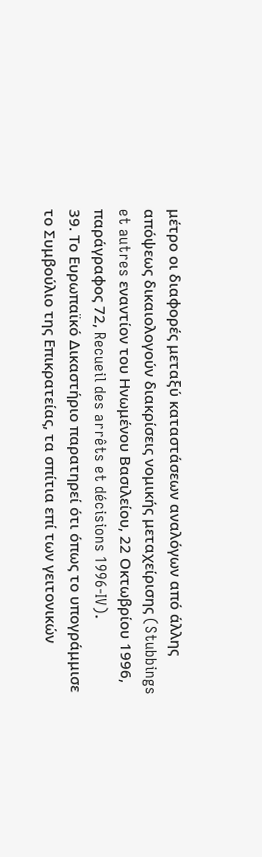μέτρο οι διαφορές μεταξύ καταστάσεων αναλόγων από άλλης απόψεως δικαιολογούν διακρίσεις νομικής μεταχείρισης (Stubbings et autres εναντίον του Ηνωμένου Βασιλείου, 22 Οκτωβρίου 1996, παράγραφος 72, Recueil des arrêts et décisions 1996-IV).
39. Το Ευρωπαϊκό Δικαστήριο παρατηρεί ότι όπως το υπογράμμισε το Συμβούλιο της Επικρατείας, τα σπίτια επί των γειτονικών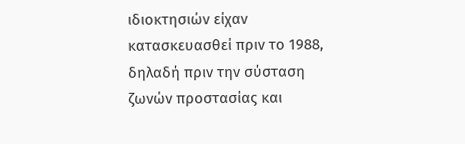ιδιοκτησιών είχαν κατασκευασθεί πριν το 1988, δηλαδή πριν την σύσταση ζωνών προστασίας και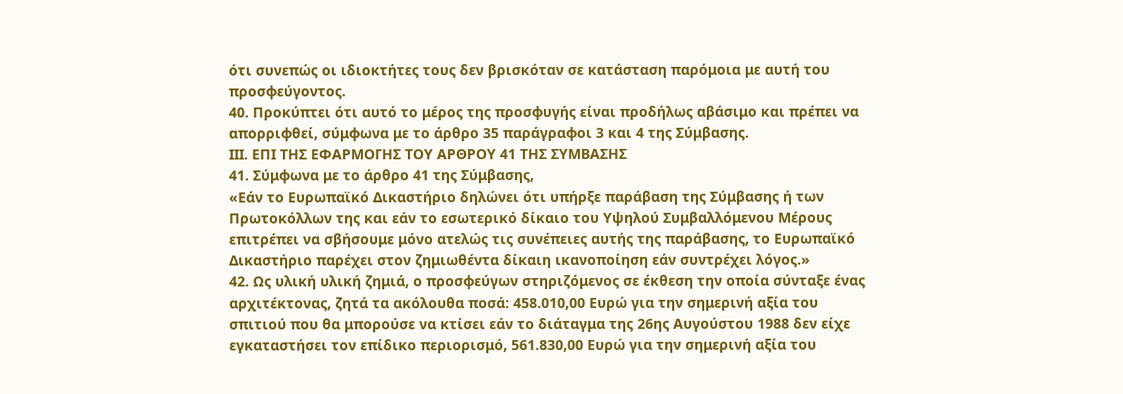ότι συνεπώς οι ιδιοκτήτες τους δεν βρισκόταν σε κατάσταση παρόμοια με αυτή του προσφεύγοντος.
40. Προκύπτει ότι αυτό το μέρος της προσφυγής είναι προδήλως αβάσιμο και πρέπει να απορριφθεί, σύμφωνα με το άρθρο 35 παράγραφοι 3 και 4 της Σύμβασης.
ΙΙΙ. ΕΠΙ ΤΗΣ ΕΦΑΡΜΟΓΗΣ ΤΟΥ ΑΡΘΡΟΥ 41 ΤΗΣ ΣΥΜΒΑΣΗΣ
41. Σύμφωνα με το άρθρο 41 της Σύμβασης,
«Εάν το Ευρωπαϊκό Δικαστήριο δηλώνει ότι υπήρξε παράβαση της Σύμβασης ή των Πρωτοκόλλων της και εάν το εσωτερικό δίκαιο του Υψηλού Συμβαλλόμενου Μέρους επιτρέπει να σβήσουμε μόνο ατελώς τις συνέπειες αυτής της παράβασης, το Ευρωπαϊκό Δικαστήριο παρέχει στον ζημιωθέντα δίκαιη ικανοποίηση εάν συντρέχει λόγος.»
42. Ως υλική υλική ζημιά, ο προσφεύγων στηριζόμενος σε έκθεση την οποία σύνταξε ένας αρχιτέκτονας, ζητά τα ακόλουθα ποσά: 458.010,00 Ευρώ για την σημερινή αξία του σπιτιού που θα μπορούσε να κτίσει εάν το διάταγμα της 26ης Αυγούστου 1988 δεν είχε εγκαταστήσει τον επίδικο περιορισμό, 561.830,00 Ευρώ για την σημερινή αξία του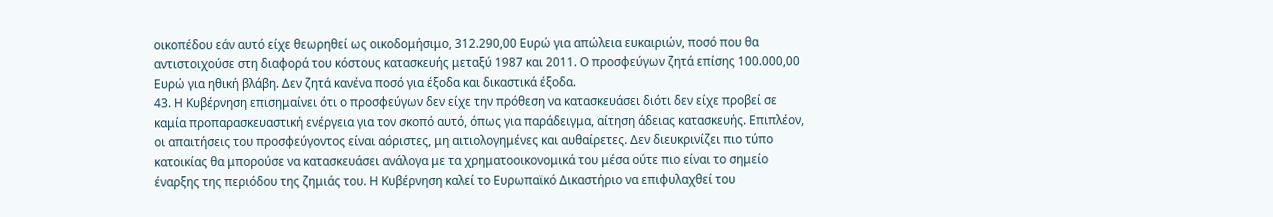οικοπέδου εάν αυτό είχε θεωρηθεί ως οικοδομήσιμο, 312.290,00 Ευρώ για απώλεια ευκαιριών, ποσό που θα αντιστοιχούσε στη διαφορά του κόστους κατασκευής μεταξύ 1987 και 2011. Ο προσφεύγων ζητά επίσης 100.000,00 Ευρώ για ηθική βλάβη. Δεν ζητά κανένα ποσό για έξοδα και δικαστικά έξοδα.
43. Η Κυβέρνηση επισημαίνει ότι ο προσφεύγων δεν είχε την πρόθεση να κατασκευάσει διότι δεν είχε προβεί σε καμία προπαρασκευαστική ενέργεια για τον σκοπό αυτό, όπως για παράδειγμα, αίτηση άδειας κατασκευής. Επιπλέον, οι απαιτήσεις του προσφεύγοντος είναι αόριστες, μη αιτιολογημένες και αυθαίρετες. Δεν διευκρινίζει πιο τύπο κατοικίας θα μπορούσε να κατασκευάσει ανάλογα με τα χρηματοοικονομικά του μέσα ούτε πιο είναι το σημείο έναρξης της περιόδου της ζημιάς του. Η Κυβέρνηση καλεί το Ευρωπαϊκό Δικαστήριο να επιφυλαχθεί του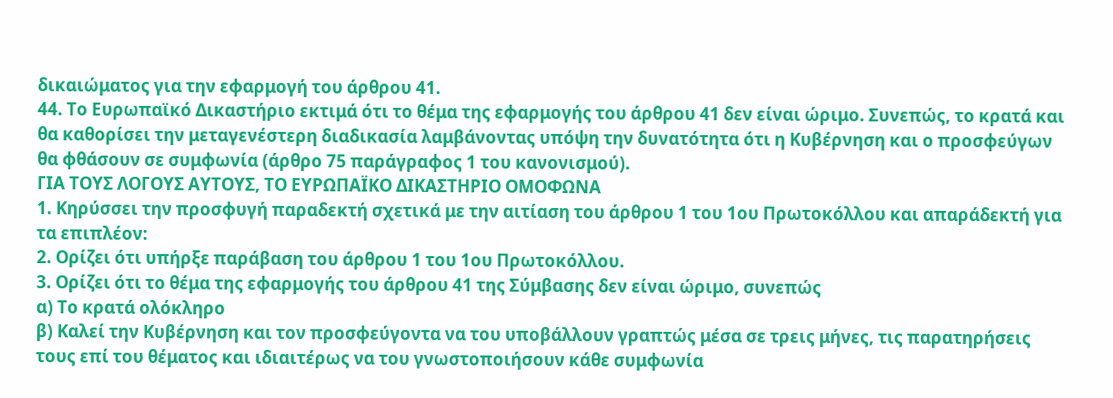δικαιώματος για την εφαρμογή του άρθρου 41.
44. Το Ευρωπαϊκό Δικαστήριο εκτιμά ότι το θέμα της εφαρμογής του άρθρου 41 δεν είναι ώριμο. Συνεπώς, το κρατά και θα καθορίσει την μεταγενέστερη διαδικασία λαμβάνοντας υπόψη την δυνατότητα ότι η Κυβέρνηση και ο προσφεύγων θα φθάσουν σε συμφωνία (άρθρο 75 παράγραφος 1 του κανονισμού).
ΓΙΑ ΤΟΥΣ ΛΟΓΟΥΣ ΑΥΤΟΥΣ, ΤΟ ΕΥΡΩΠΑΪΚΟ ΔΙΚΑΣΤΗΡΙΟ ΟΜΟΦΩΝΑ
1. Κηρύσσει την προσφυγή παραδεκτή σχετικά με την αιτίαση του άρθρου 1 του 1ου Πρωτοκόλλου και απαράδεκτή για τα επιπλέον:
2. Ορίζει ότι υπήρξε παράβαση του άρθρου 1 του 1ου Πρωτοκόλλου.
3. Ορίζει ότι το θέμα της εφαρμογής του άρθρου 41 της Σύμβασης δεν είναι ώριμο, συνεπώς
α) Το κρατά ολόκληρο
β) Καλεί την Κυβέρνηση και τον προσφεύγοντα να του υποβάλλουν γραπτώς μέσα σε τρεις μήνες, τις παρατηρήσεις τους επί του θέματος και ιδιαιτέρως να του γνωστοποιήσουν κάθε συμφωνία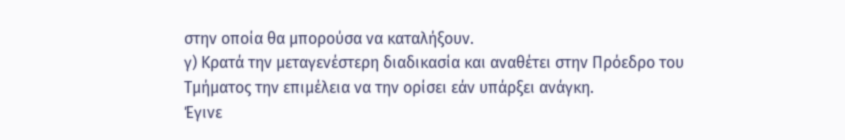στην οποία θα μπορούσα να καταλήξουν.
γ) Κρατά την μεταγενέστερη διαδικασία και αναθέτει στην Πρόεδρο του Τμήματος την επιμέλεια να την ορίσει εάν υπάρξει ανάγκη.
Έγινε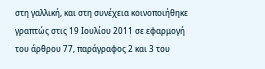στη γαλλική, και στη συνέχεια κοινοποιήθηκε γραπτώς στις 19 Ιουλίου 2011 σε εφαρμογή του άρθρου 77, παράγραφος 2 και 3 του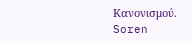Κανονισμού.
Soren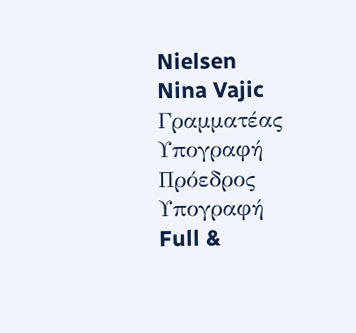Nielsen
Nina Vajic
Γραμματέας
Υπογραφή
Πρόεδρος
Υπογραφή
Full &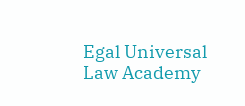Egal Universal Law Academy